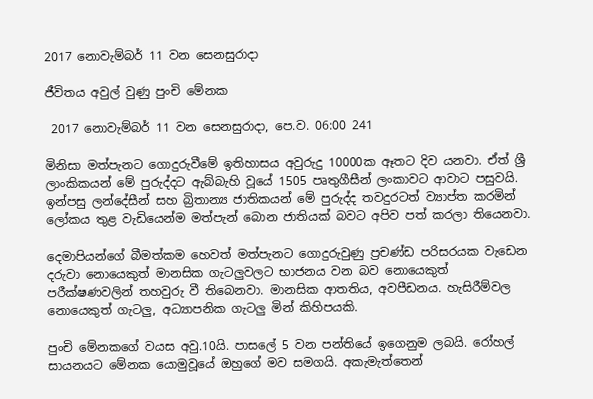2017 නොවැම්බර් 11 වන සෙනසුරාදා

ජීවිතය අවුල් වුණු පුංචි මේනක

 2017 නොවැම්බර් 11 වන සෙනසුරාදා, පෙ.ව. 06:00 241

මිනිසා මත්පැනට ගොදුරුවීමේ ඉතිහාසය අවුරුදු 10000ක ඈතට දිව යනවා. ඒත් ශ්‍රී ලාංකිකයන් මේ පුරුද්දට ඇබ්බැහි වූයේ 1505 පෘතුගීසීන් ලංකාවට ආවාට පසුවයි. ඉන්පසු ලන්දේසීන් සහ බ්‍රිතාන්‍ය ජාතිකයන් මේ පුරුද්ද තවදුරටත් ව්‍යාප්ත කරමින් ලෝකය තුළ වැඩියෙන්ම මත්පැන් බොන ජාතියක් බවට අපිව පත් කරලා තියෙනවා.

දෙමාපියන්ගේ බීමත්කම හෙවත් මත්පැනට ගොදුරුවුණු ප්‍රචණ්ඩ පරිසරයක වැඩෙන දරුවා නොයෙකුත් මානසික ගැටලුවලට භාජනය වන බව නොයෙකුත් පරීක්ෂණවලින් තහවුරු වී තිබෙනවා. මානසික ආතතිය, අවපීඩනය. හැසිරීම්වල නොයෙකුත් ගැටලු, අධ්‍යාපනික ගැටලු මින් කිහිපයකි.

පුංචි මේනකගේ වයස අවු.10යි. පාසලේ 5 වන පන්තියේ ඉගෙනුම ලබයි. රෝහල් සායනයට මේනක යොමුවූයේ ඔහුගේ මව සමගයි. අකැමැත්තෙන්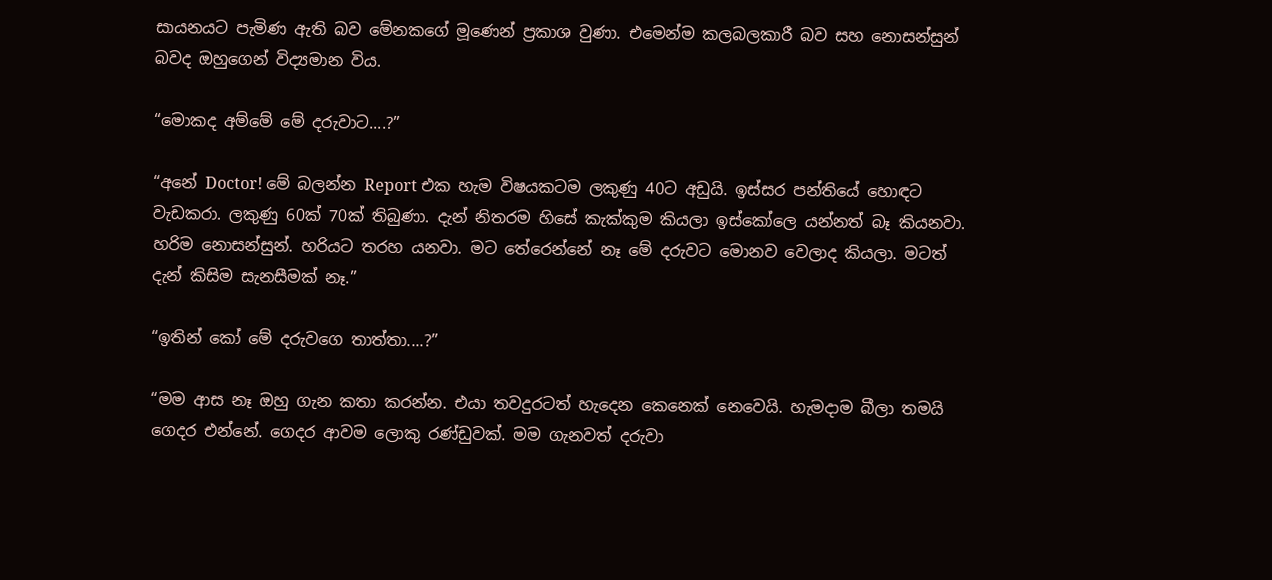සායනයට පැමිණ ඇති බව මේනකගේ මූණෙන් ප්‍රකාශ වුණා. එමෙන්ම කලබලකාරී බව සහ නොසන්සුන් බවද ඔහුගෙන් විද්‍යමාන විය.

“මොකද අම්මේ මේ දරුවාට....?”

“අනේ Doctor! මේ බලන්න Report එක හැම විෂයකටම ලකුණු 40ට අඩුයි. ඉස්සර පන්තියේ හොඳට වැඩකරා. ලකුණු 60ක් 70ක් තිබුණා. දැන් නිතරම හිසේ කැක්කුම කියලා ඉස්කෝලෙ යන්නත් බෑ කියනවා. හරිම නොසන්සුන්. හරියට තරහ යනවා. මට තේරෙන්නේ නෑ මේ දරුවට මොනව වෙලාද කියලා. මටත් දැන් කිසිම සැනසීමක් නෑ.”

“ඉතින් කෝ මේ දරුවගෙ තාත්තා....?”

“මම ආස නෑ ඔහු ගැන කතා කරන්න. එයා තවදුරටත් හැදෙන කෙනෙක් නෙවෙයි. හැමදාම බීලා තමයි ගෙදර එන්නේ. ගෙදර ආවම ලොකු රණ්ඩුවක්. මම ගැනවත් දරුවා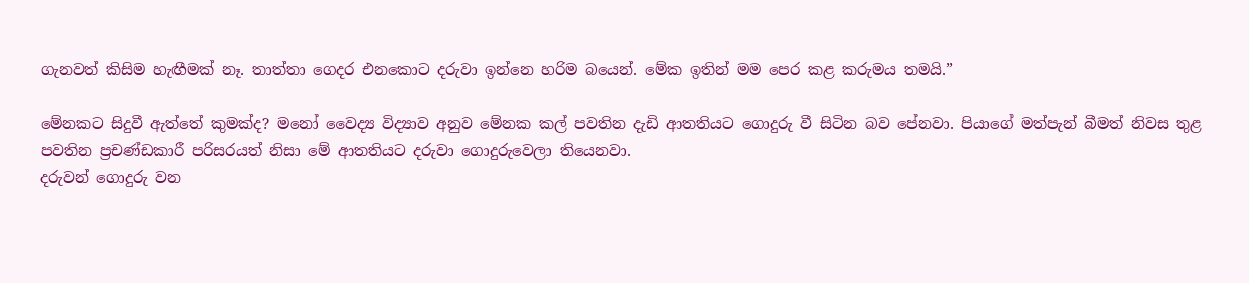ගැනවත් කිසිම හැඟීමක් නෑ. තාත්තා ගෙදර එනකොට දරුවා ඉන්නෙ හරිම බයෙන්. මේක ඉතින් මම පෙර කළ කරුමය තමයි.”

මේනකට සිදුවී ඇත්තේ කුමක්ද? මනෝ වෛද්‍ය විද්‍යාව අනුව මේනක කල් පවතින දැඩි ආතතියට ගොදුරු වී සිටින බව පේනවා. පියාගේ මත්පැන් බීමත් නිවස තුළ පවතින ප්‍රචණ්ඩකාරී පරිසරයත් නිසා මේ ආතතියට දරුවා ගොදුරුවෙලා තියෙනවා.
දරුවන් ගොදුරු වන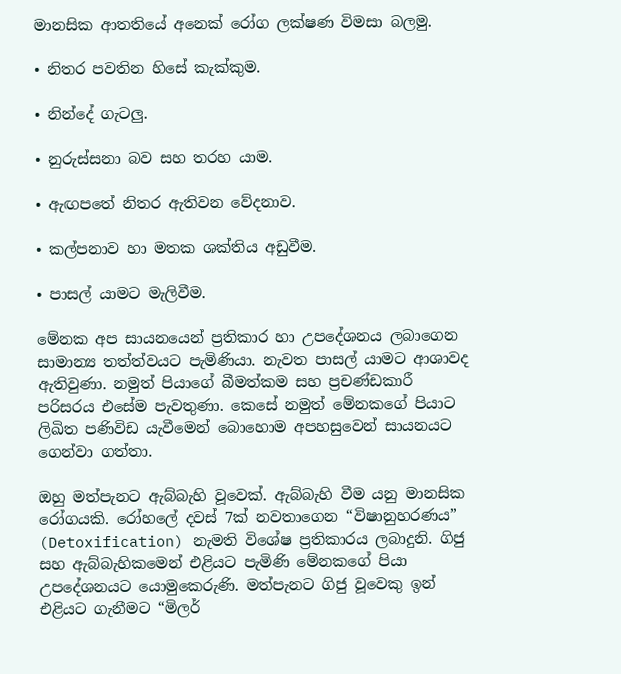මානසික ආතතියේ අනෙක් රෝග ලක්ෂණ විමසා බලමු.

• නිතර පවතින හිසේ කැක්කුම.

• නින්දේ ගැටලු.

• නුරුස්සනා බව සහ තරහ යාම.

• ඇඟපතේ නිතර ඇතිවන වේදනාව.

• කල්පනාව හා මතක ශක්තිය අඩුවීම.

• පාසල් යාමට මැලිවීම.

මේනක අප සායනයෙන් ප්‍රතිකාර හා උපදේශනය ලබාගෙන සාමාන්‍ය තත්ත්වයට පැමිණියා. නැවත පාසල් යාමට ආශාවද ඇතිවුණා. නමුත් පියාගේ බීමත්කම සහ ප්‍රචණ්ඩකාරී පරිසරය එසේම පැවතුණා. කෙසේ නමුත් මේනකගේ පියාට ලිඛිත පණිවිඩ යැවීමෙන් බොහොම අපහසුවෙන් සායනයට ගෙන්වා ගත්තා.

ඔහු මත්පැනට ඇබ්බැහි වූවෙක්. ඇබ්බැහි වීම යනු මානසික රෝගයකි. රෝහලේ දවස් 7ක් නවතාගෙන “විෂානුහරණය” (Detoxification) නැමති විශේෂ ප්‍රතිකාරය ලබාදුනි. ගිජු සහ ඇබ්බැහිකමෙන් එළියට පැමිණි මේනකගේ පියා උපදේශනයට යොමුකෙරුණි. මත්පැනට ගිජු වූවෙකු ඉන් එළියට ගැනීමට “මිලර්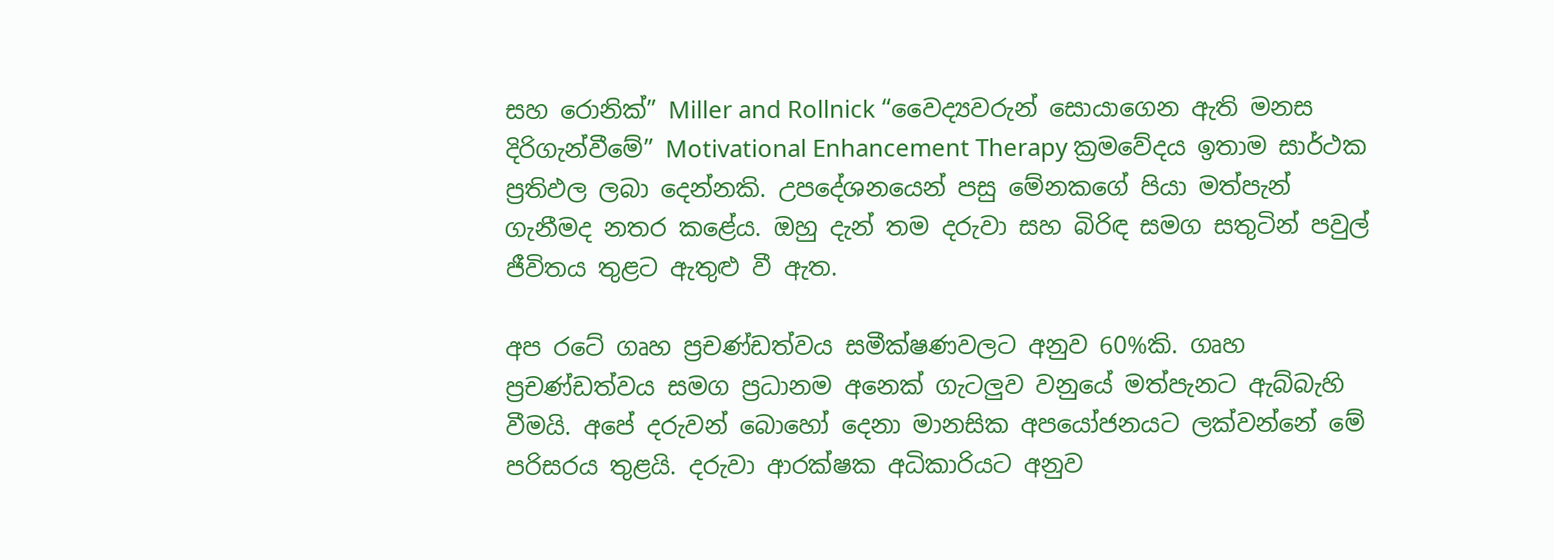සහ රොනික්” Miller and Rollnick “වෛද්‍යවරුන් සොයාගෙන ඇති මනස දිරිගැන්වීමේ” Motivational Enhancement Therapy ක්‍රමවේදය ඉතාම සාර්ථක ප්‍රතිඵල ලබා දෙන්නකි. උපදේශනයෙන් පසු මේනකගේ පියා මත්පැන් ගැනීමද නතර කළේය. ඔහු දැන් තම දරුවා සහ බිරිඳ සමග සතුටින් පවුල් ජීවිතය තුළට ඇතුළු වී ඇත.

අප රටේ ගෘහ ප්‍රචණ්ඩත්වය සමීක්ෂණවලට අනුව 60%කි. ගෘහ ප්‍රචණ්ඩත්වය සමග ප්‍රධානම අනෙක් ගැටලුව වනුයේ මත්පැනට ඇබ්බැහි වීමයි. අපේ දරුවන් බොහෝ දෙනා මානසික අපයෝජනයට ලක්වන්නේ මේ පරිසරය තුළයි. දරුවා ආරක්ෂක අධිකාරියට අනුව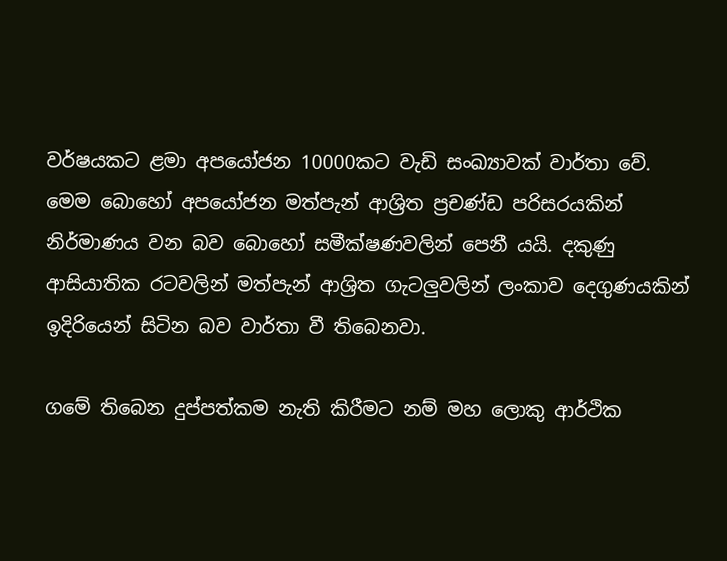වර්ෂයකට ළමා අපයෝජන 10000කට වැඩි සංඛ්‍යාවක් වාර්තා වේ. මෙම බොහෝ අපයෝජන මත්පැන් ආශ්‍රිත ප්‍රචණ්ඩ පරිසරයකින් නිර්මාණය වන බව බොහෝ සමීක්ෂණවලින් පෙනී යයි. දකුණු ආසියාතික රටවලින් මත්පැන් ආශ්‍රිත ගැටලුවලින් ලංකාව දෙගුණයකින් ඉදිරියෙන් සිටින බව වාර්තා වී තිබෙනවා.

ගමේ තිබෙන දුප්පත්කම නැති කිරීමට නම් මහ ලොකු ආර්ථික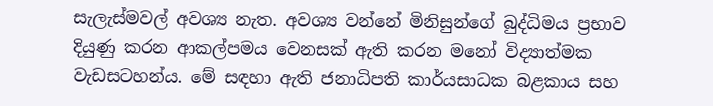සැලැස්මවල් අවශ්‍ය නැත. අවශ්‍ය වන්නේ මිනිසුන්ගේ බුද්ධිමය ප්‍රභාව දියුණු කරන ආකල්පමය වෙනසක් ඇති කරන මනෝ විද්‍යාත්මක වැඩසටහන්ය. මේ සඳහා ඇති ජනාධිපති කාර්යසාධක බළකාය සහ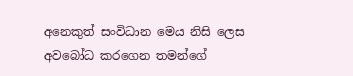අනෙකුත් සංවිධාන මෙය නිසි ලෙස අවබෝධ කරගෙන තමන්ගේ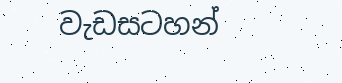වැඩසටහන්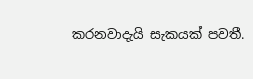කරනවාදැයි සැකයක් පවතී.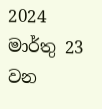2024 මාර්තු 23 වන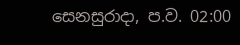සෙනසුරාදා, ප.ව. 02:00